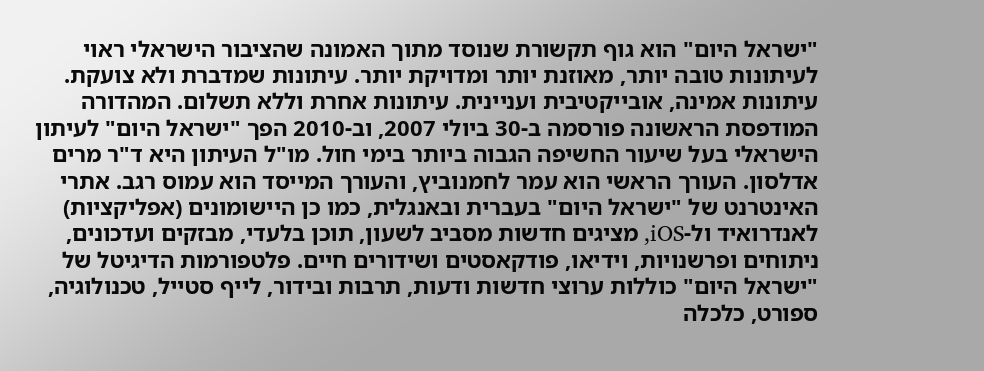"ישראל היום" הוא גוף תקשורת שנוסד מתוך האמונה שהציבור הישראלי ראוי לעיתונות טובה יותר, מאוזנת יותר ומדויקת יותר. עיתונות שמדברת ולא צועקת. עיתונות אמינה, אובייקטיבית ועניינית. עיתונות אחרת וללא תשלום. המהדורה המודפסת הראשונה פורסמה ב-30 ביולי 2007, וב-2010 הפך "ישראל היום" לעיתון הישראלי בעל שיעור החשיפה הגבוה ביותר בימי חול. מו"ל העיתון היא ד"ר מרים אדלסון. העורך הראשי הוא עמר לחמנוביץ, והעורך המייסד הוא עמוס רגב. אתרי האינטרנט של "ישראל היום" בעברית ובאנגלית, כמו כן היישומונים (אפליקציות) לאנדרואיד ול-iOS, מציגים חדשות מסביב לשעון, תוכן בלעדי, מבזקים ועדכונים, ניתוחים ופרשנויות, וידיאו, פודקאסטים ושידורים חיים. פלטפורמות הדיגיטל של "ישראל היום" כוללות ערוצי חדשות ודעות, תרבות ובידור, לייף סטייל, טכנולוגיה, ספורט, כלכלה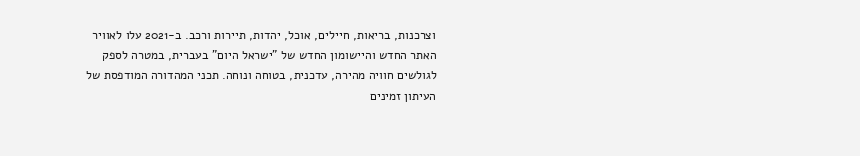וצרכנות, בריאות, חיילים, אוכל, יהדות, תיירות ורכב. ב-2021 עלו לאוויר האתר החדש והיישומון החדש של "ישראל היום" בעברית, במטרה לספק לגולשים חוויה מהירה, עדכנית, בטוחה ונוחה. תכני המהדורה המודפסת של העיתון זמינים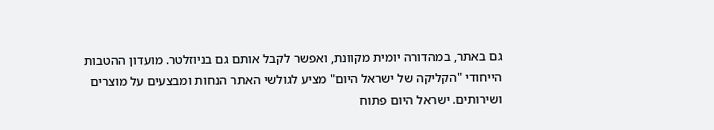גם באתר, במהדורה יומית מקוונת, ואפשר לקבל אותם גם בניוזלטר. מועדון ההטבות הייחודי "הקליקה של ישראל היום" מציע לגולשי האתר הנחות ומבצעים על מוצרים ושירותים. ישראל היום פתוח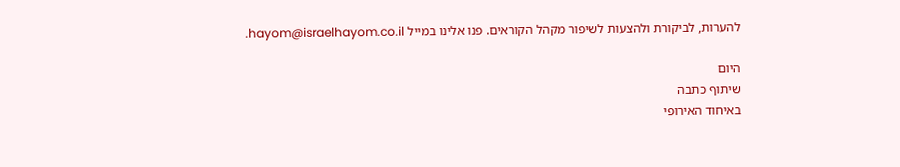להערות, לביקורת ולהצעות לשיפור מקהל הקוראים. פנו אלינו במייל hayom@israelhayom.co.il.

היום
שיתוף כתבה
באיחוד האירופי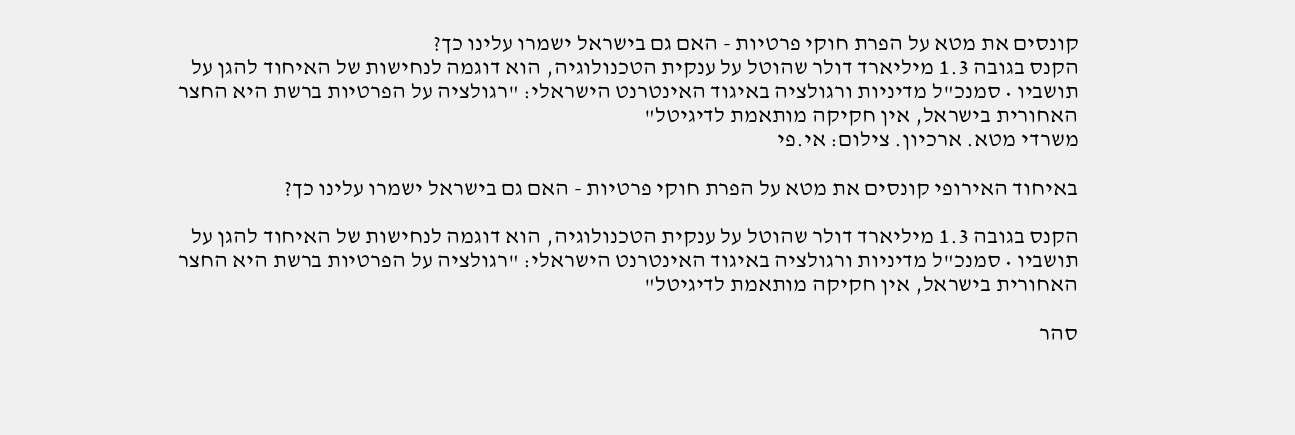קונסים את מטא על הפרת חוקי פרטיות - האם גם בישראל ישמרו עלינו כך?
הקנס בגובה 1.3 מיליארד דולר שהוטל על ענקית הטכנולוגיה, הוא דוגמה לנחישות של האיחוד להגן על תושביו • סמנכ"ל מדיניות ורגולציה באיגוד האינטרנט הישראלי: "רגולציה על הפרטיות ברשת היא החצר האחורית בישראל, אין חקיקה מותאמת לדיגיטל"
משרדי מטא. ארכיון. צילום: אי.פי

באיחוד האירופי קונסים את מטא על הפרת חוקי פרטיות - האם גם בישראל ישמרו עלינו כך?

הקנס בגובה 1.3 מיליארד דולר שהוטל על ענקית הטכנולוגיה, הוא דוגמה לנחישות של האיחוד להגן על תושביו • סמנכ"ל מדיניות ורגולציה באיגוד האינטרנט הישראלי: "רגולציה על הפרטיות ברשת היא החצר האחורית בישראל, אין חקיקה מותאמת לדיגיטל"

סהר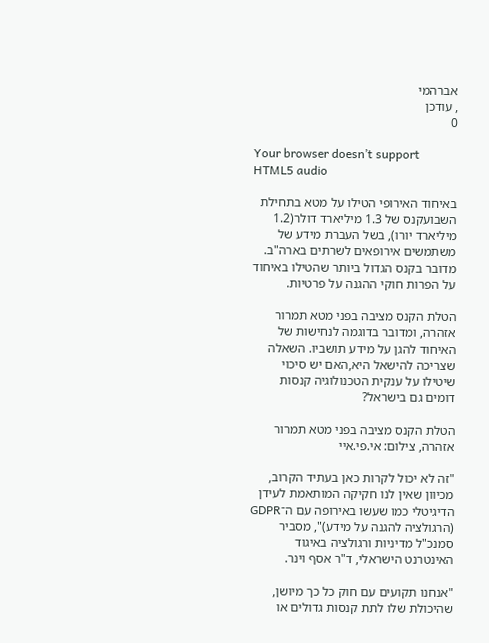אברהמי
, עודכן
0

Your browser doesn’t support HTML5 audio

באיחוד האירופי הטילו על מטא בתחילת השבועקנס של 1.3 מיליארד דולר(1.2 מיליארד יורו), בשל העברת מידע של משתמשים אירופאים לשרתים בארה"ב. מדובר בקנס הגדול ביותר שהטילו באיחוד על הפרות חוקי ההגנה על פרטיות.

הטלת הקנס מציבה בפני מטא תמרור אזהרה, ומדובר בדוגמה לנחישות של האיחוד להגן על מידע תושביו. השאלה שצריכה להישאל היא,האם יש סיכוי שיטילו על ענקית הטכנולוגיה קנסות דומים גם בישראל?

הטלת הקנס מציבה בפני מטא תמרור אזהרה, צילום: אי.פי.איי

"זה לא יכול לקרות כאן בעתיד הקרוב, מכיוון שאין לנו חקיקה המותאמת לעידן הדיגיטלי כמו שעשו באירופה עם ה־GDPR (הרגולציה להגנה על מידע)", מסביר סמנכ"ל מדיניות ורגולציה באיגוד האינטרנט הישראלי, ד"ר אסף וינר.

"אנחנו תקועים עם חוק כל כך מיושן, שהיכולת שלו לתת קנסות גדולים או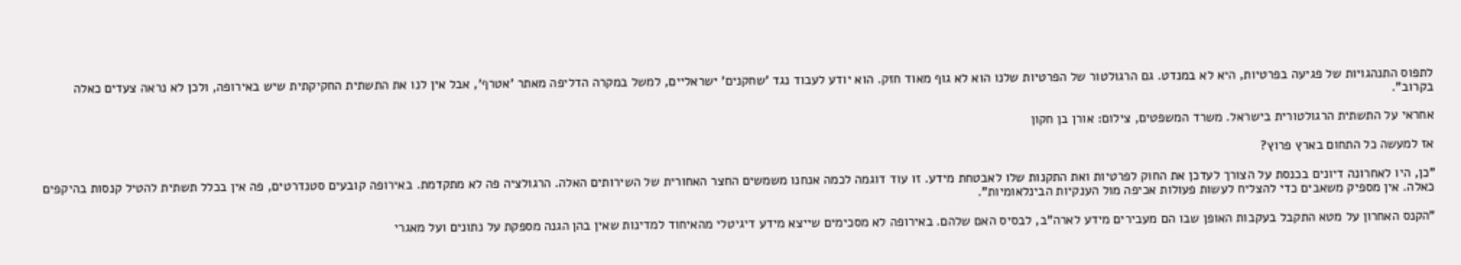לתפוס התנהגויות של פגיעה בפרטיות, היא לא במנדט. גם הרגולטור של הפרטיות שלנו הוא לא גוף מאוד חזק. הוא יודע לעבוד נגד 'שחקנים' ישראליים, למשל במקרה הדליפה מאתר 'אטרף', אבל אין לנו את התשתית החקיקתית שיש באירופה, ולכן לא נראה צעדים כאלה בקרוב".

אחראי על התשתית הרגולטורית בישראל. משרד המשפטים, צילום: אורן בן חקון

אז למעשה כל התחום בארץ פרוץ?

"כן, היו לאחרונה דיונים בכנסת על הצורך לעדכן את החוק לפרטיות ואת התקנות שלו לאבטחת מידע. זו עוד דוגמה לכמה אנחנו משמשים החצר האחורית של השירותים האלה. הרגולציה פה לא מתקדמת. באירופה קובעים סטנדרטים, פה אין בכלל תשתית להטיל קנסות בהיקפים כאלה. אין מספיק משאבים כדי להצליח לעשות פעולות אכיפה מול הענקיות הבינלאומיות".

"הקנס האחרון על מטא התקבל בעקבות האופן שבו הם מעבירים מידע לארה"ב, לבסיס האם שלהם. באירופה לא מסכימים שייצא מידע דיגיטלי מהאיחוד למדינות שאין בהן הגנה מספקת על נתונים ועל מאגרי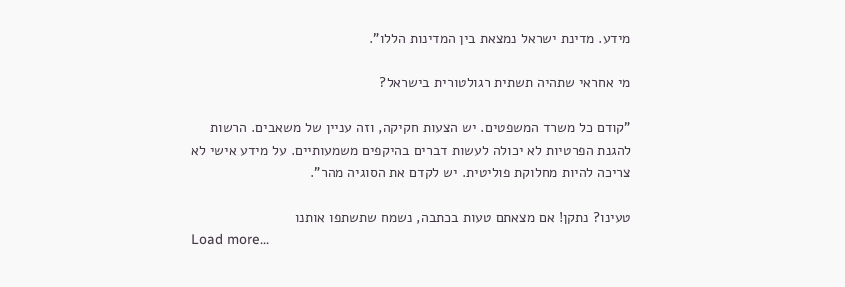מידע. מדינת ישראל נמצאת בין המדינות הללו".

מי אחראי שתהיה תשתית רגולטורית בישראל?

"קודם כל משרד המשפטים. יש הצעות חקיקה, וזה עניין של משאבים. הרשות להגנת הפרטיות לא יכולה לעשות דברים בהיקפים משמעותיים. על מידע אישי לא צריכה להיות מחלוקת פוליטית. יש לקדם את הסוגיה מהר".

טעינו? נתקן! אם מצאתם טעות בכתבה, נשמח שתשתפו אותנו
Load more...